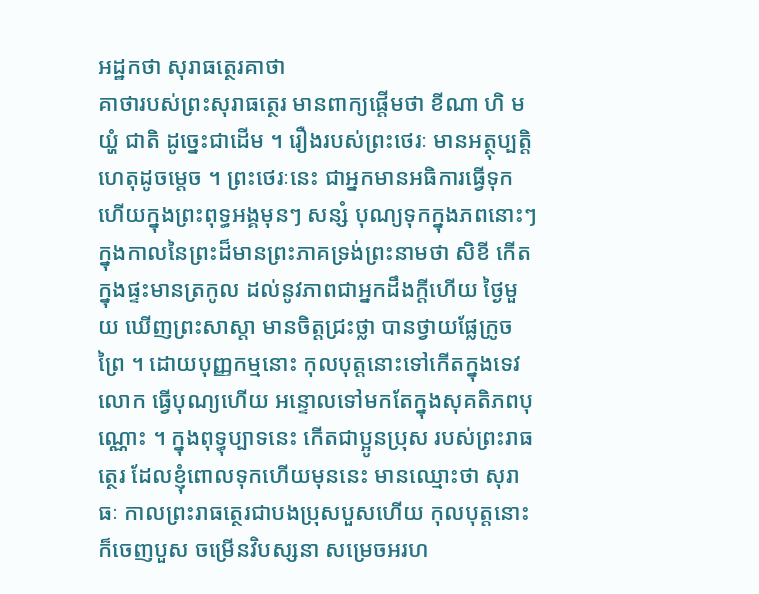អដ្ឋកថា សុរាធត្ថេរគាថា
គាថារបស់ព្រះសុរាធត្ថេរ មានពាក្យផ្តើមថា ខីណា ហិ មយ្ហំ ជាតិ ដូច្នេះជាដើម ។ រឿងរបស់ព្រះថេរៈ មានអត្ថុប្បត្តិហេតុដូចម្តេច ។ ព្រះថេរៈនេះ ជាអ្នកមានអធិការធ្វើទុកហើយក្នុងព្រះពុទ្ធអង្គមុនៗ សន្សំ បុណ្យទុកក្នុងភពនោះៗ ក្នុងកាលនៃព្រះដ៏មានព្រះភាគទ្រង់ព្រះនាមថា សិខី កើតក្នុងផ្ទះមានត្រកូល ដល់នូវភាពជាអ្នកដឹងក្តីហើយ ថ្ងៃមួយ ឃើញព្រះសាស្តា មានចិត្តជ្រះថ្លា បានថ្វាយផ្លែក្រូចព្រៃ ។ ដោយបុញ្ញកម្មនោះ កុលបុត្តនោះទៅកើតក្នុងទេវលោក ធ្វើបុណ្យហើយ អន្ទោលទៅមកតែក្នុងសុគតិភពបុណ្ណោះ ។ ក្នុងពុទ្ធុប្បាទនេះ កើតជាប្អូនប្រុស របស់ព្រះរាធត្ថេរ ដែលខ្ញុំពោលទុកហើយមុននេះ មានឈ្មោះថា សុរាធៈ កាលព្រះរាធត្ថេរជាបងប្រុសបួសហើយ កុលបុត្តនោះក៏ចេញបួស ចម្រើនវិបស្សនា សម្រេចអរហ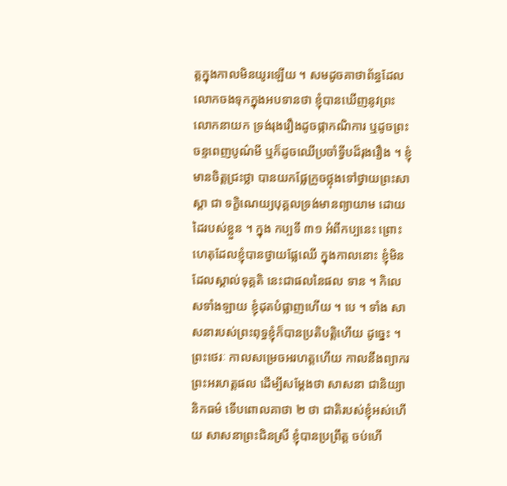ត្តក្នុងកាលមិនយូរឡើយ ។ សមដូចគាថាព័ន្ធដែល លោកចងទុកក្នុងអបទានថា ខ្ញុំបានឃើញនូវព្រះលោកនាយក ទ្រង់រុងរឿងដូចផ្កាកណិការ ឬដូចព្រះចន្ទពេញបូណ៌មី ឬក៏ដូចឈើប្រចាំទ្វីបដ៏រុងរឿង ។ ខ្ញុំមានចិត្តជ្រះថ្លា បានយកផ្លែក្រូចថ្លុងទៅថ្វាយព្រះសាស្តា ជា ទក្ខិណេយ្យបុគ្គលទ្រង់មានព្យាយាម ដោយដៃរបស់ខ្លួន ។ ក្នុង កប្បទី ៣១ អំពីកប្បនេះ ព្រោះហេតុដែលខ្ញុំបានថ្វាយផ្លែឈើ ក្នុងកាលនោះ ខ្ញុំមិនដែលស្គាល់ទុគ្គតិ នេះជាផលនៃផល ទាន ។ កិលេសទាំងឡាយ ខ្ញុំដុតបំផ្លាញហើយ ។ បេ ។ ទាំង សាសនារបស់ព្រះពុទ្ធខ្ញុំក៏បានប្រតិបត្តិហើយ ដូច្នេះ ។ ព្រះថេរៈ កាលសម្រេចអរហត្តហើយ កាលនឹងព្យាករព្រះអរហត្តផល ដើម្បីសម្តែងថា សាសនា ជានិយ្យានិកធម៌ ទើបពោលគាថា ២ ថា ជាតិរបស់ខ្ញុំអស់ហើយ សាសនាព្រះជិនស្រី ខ្ញុំបានប្រព្រឹត្ត ចប់ហើ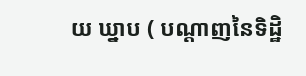យ ឃ្នាប ( បណ្តាញនៃទិដ្ឋិ